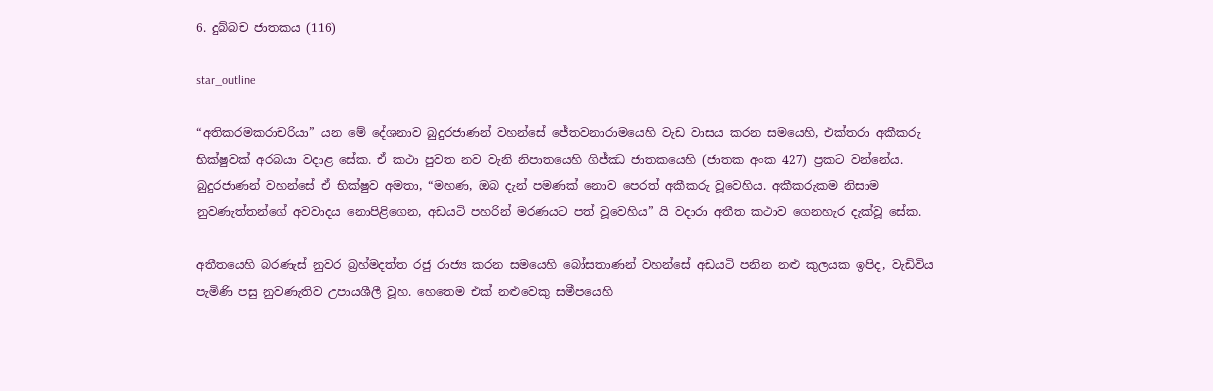6. දුබ්බච ජාතකය (116)

star_outline

“අතිකරමකරාචරියා” යන මේ දේශනාව බුදුරජාණන් වහන්සේ ජේතවනාරාමයෙහි වැඩ වාසය කරන සමයෙහි, එක්තරා අකීකරු භික්ෂුවක් අරබයා වදාළ සේක. ඒ කථා පුවත නව වැනි නිපාතයෙහි ගිජ්ඣ ජාතකයෙහි (ජාතක අංක 427) ප්‍රකට වන්නේය. බුදුරජාණන් වහන්සේ ඒ භික්ෂුව අමතා, “මහණ, ඔබ දැන් පමණක් නොව පෙරත් අකීකරු වූවෙහිය. අකීකරුකම නිසාම නුවණැත්තන්ගේ අවවාදය නොපිළිගෙන, අඩයටි පහරින් මරණයට පත් වූවෙහිය” යි වදාරා අතීත කථාව ගෙනහැර දැක්වූ සේක.

අතීතයෙහි බරණැස් නුවර බ්‍රහ්මදත්ත රජු රාජ්‍ය කරන සමයෙහි බෝසතාණන් වහන්සේ අඩයටි පනින නළු කුලයක ඉපිද, වැඩිවිය පැමිණි පසු නුවණැතිව උපායශීලී වූහ. හෙතෙම එක් නළුවෙකු සමීපයෙහි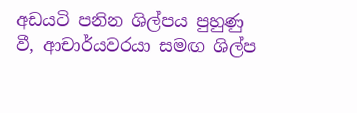අඩයටි පනින ශිල්පය පුහුණු වී, ආචාර්යවරයා සමඟ ශිල්ප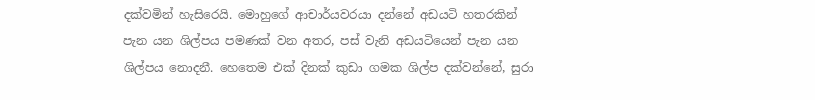දක්වමින් හැසිරෙයි. මොහුගේ ආචාර්යවරයා දන්නේ අඩයටි හතරකින් පැන යන ශිල්පය පමණක් වන අතර, පස් වැනි අඩයටියෙන් පැන යන ශිල්පය නොදනී. හෙතෙම එක් දිනක් කුඩා ගමක ශිල්ප දක්වන්නේ, සුරා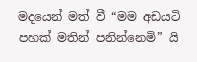මදයෙන් මත් වී “මම අඩයටි පහක් මතින් පනින්නෙමි” යි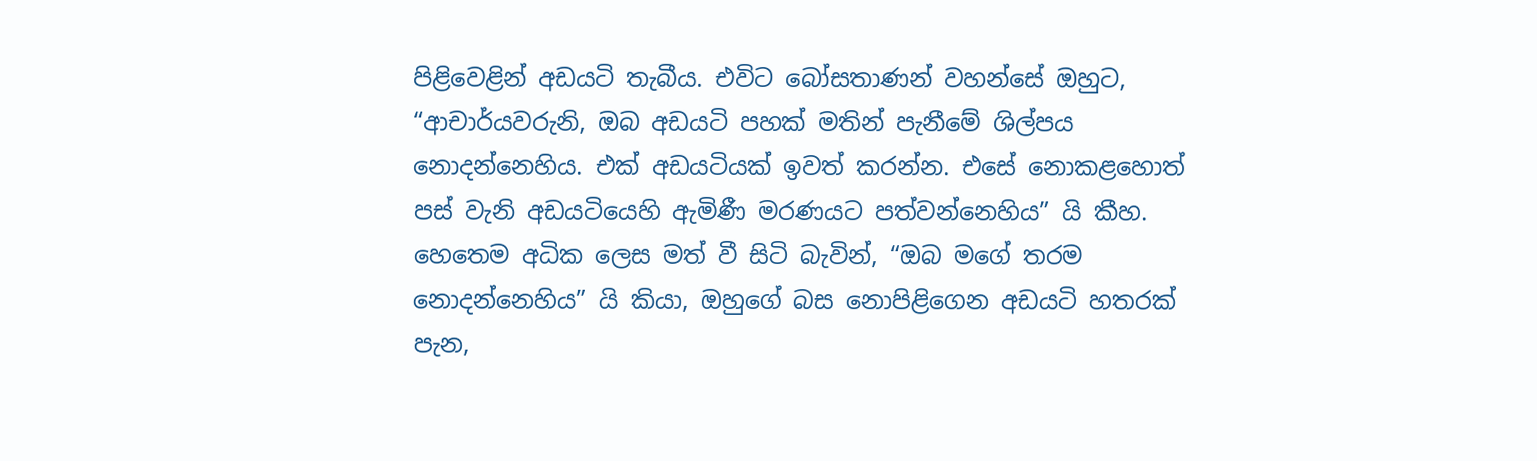පිළිවෙළින් අඩයටි තැබීය. එවිට බෝසතාණන් වහන්සේ ඔහුට, “ආචාර්යවරුනි, ඔබ අඩයටි පහක් මතින් පැනීමේ ශිල්පය නොදන්නෙහිය. එක් අඩයටියක් ඉවත් කරන්න. එසේ නොකළහොත් පස් වැනි අඩයටියෙහි ඇමිණී මරණයට පත්වන්නෙහිය” යි කීහ. හෙතෙම අධික ලෙස මත් වී සිටි බැවින්, “ඔබ මගේ තරම නොදන්නෙහිය” යි කියා, ඔහුගේ බස නොපිළිගෙන අඩයටි හතරක් පැන,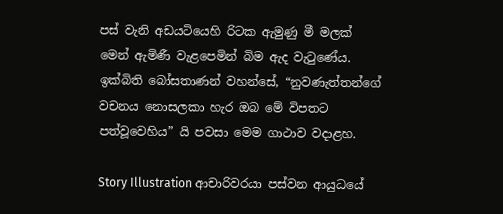පස් වැනි අඩයටියෙහි රිටක ඇමුණු මී මලක් මෙන් ඇමිණී වැළපෙමින් බිම ඇද වැටුණේය. ඉක්බිති බෝසතාණන් වහන්සේ, “නුවණැත්තන්ගේ වචනය නොසලකා හැර ඔබ මේ විපතට පත්වූවෙහිය” යි පවසා මෙම ගාථාව වදාළහ.

Story Illustration ආචාරිවරයා පස්වන ආයුධයේ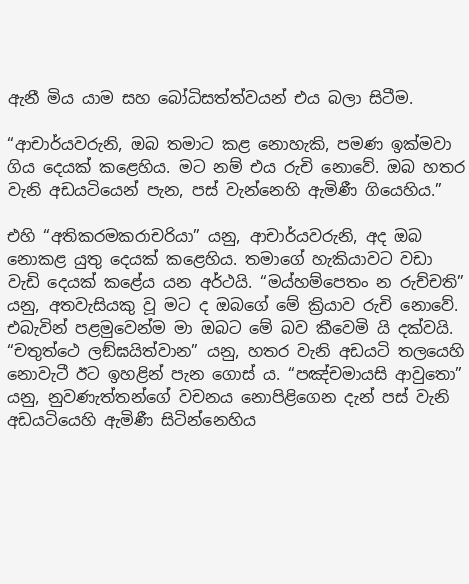ඇනී මිය යාම සහ බෝධිසත්ත්වයන් එය බලා සිටීම.

“ආචාර්යවරුනි, ඔබ තමාට කළ නොහැකි, පමණ ඉක්මවා ගිය දෙයක් කළෙහිය. මට නම් එය රුචි නොවේ. ඔබ හතර වැනි අඩයටියෙන් පැන, පස් වැන්නෙහි ඇමිණී ගියෙහිය.”

එහි “අතිකරමකරාචරියා” යනු, ආචාර්යවරුනි, අද ඔබ නොකළ යුතු දෙයක් කළෙහිය. තමාගේ හැකියාවට වඩා වැඩි දෙයක් කළේය යන අර්ථයි. “මය්හම්පෙතං න රුච්චති” යනු, අතවැසියකු වූ මට ද ඔබගේ මේ ක්‍රියාව රුචි නොවේ. එබැවින් පළමුවෙන්ම මා ඔබට මේ බව කීවෙමි යි දක්වයි. “චතුත්ථෙ ලඞ්ඝයිත්වාන” යනු, හතර වැනි අඩයටි තලයෙහි නොවැටී ඊට ඉහළින් පැන ගොස් ය. “පඤ්චමායසි ආවුතො” යනු, නුවණැත්තන්ගේ වචනය නොපිළිගෙන දැන් පස් වැනි අඩයටියෙහි ඇමිණී සිටින්නෙහිය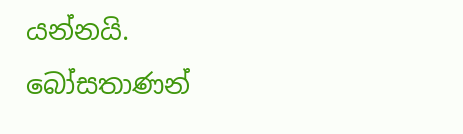යන්නයි. බෝසතාණන්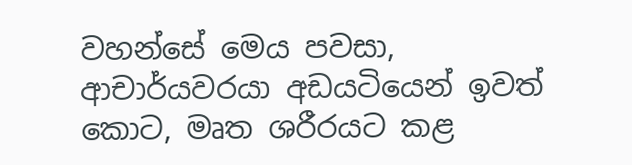වහන්සේ මෙය පවසා, ආචාර්යවරයා අඩයටියෙන් ඉවත් කොට, මෘත ශරීරයට කළ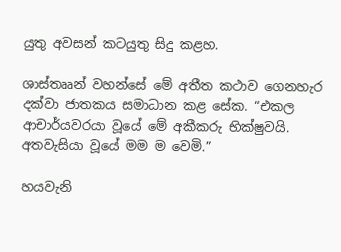යුතු අවසන් කටයුතු සිදු කළහ.

ශාස්තෲන් වහන්සේ මේ අතීත කථාව ගෙනහැර දක්වා ජාතකය සමාධාන කළ සේක. “එකල ආචාර්යවරයා වූයේ මේ අකීකරු භික්ෂුවයි. අතවැසියා වූයේ මම ම වෙමි.”

හයවැනි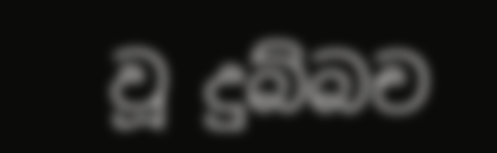වූ දුබ්බච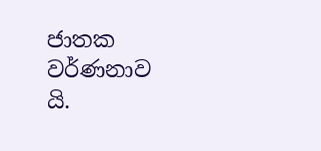ජාතක වර්ණනාව යි.